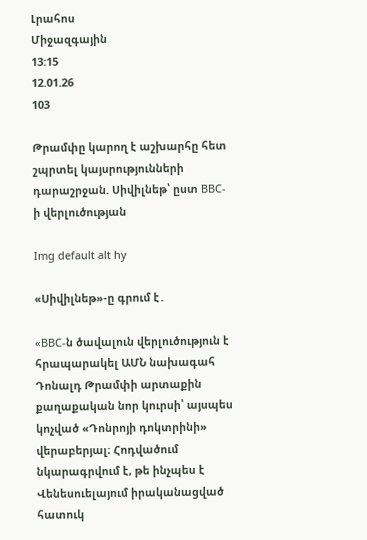Լրահոս
Միջազգային
13:15
12.01.26
103

Թրամփը կարող է աշխարհը հետ շպրտել կայսրությունների դարաշրջան. Սիվիլնեթ՝ ըստ BBC-ի վերլուծության

Img default alt hy

«Սիվիլնեթ»-ը գրում է․

«BBC-ն ծավալուն վերլուծություն է հրապարակել ԱՄՆ նախագահ Դոնալդ Թրամփի արտաքին քաղաքական նոր կուրսի՝ այսպես կոչված «Դոնրոյի դոկտրինի» վերաբերյալ։ Հոդվածում նկարագրվում է, թե ինչպես է Վենեսուելայում իրականացված հատուկ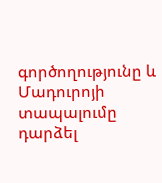գործողությունը և Մադուրոյի տապալումը դարձել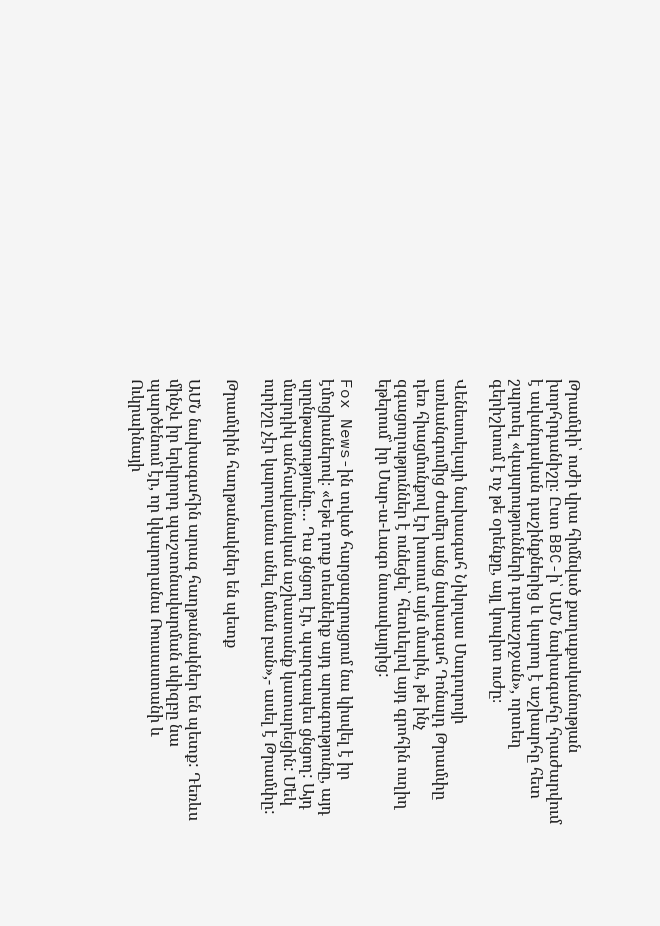Թրամփի՝ ուժի վրա հիմնված քաղաքականության խորհրդանիշը։ Ըստ BBC-ի՝ ԱՄՆ նախագահը հրաժարվում է ավանդական դաշինքներից և կարող է աշխարհը հետ շպրտել «կայսրությունների դարաշրջան», որտեղ գերիշխում է ոչ թե օրենքը, այլ կոպիտ ուժը։

Վենեսուելայի նախագահ Նիկոլաս Մադուրոյի առևանգումից ժամեր անց նախագահ Դոնալդ Թրամփը դեռ հիացմունքով էր խոսում այն մասին, թե ինչ զգացողություններ է ունեցել՝ հետևելով այդ գրոհին ուղիղ եթերում՝ իր Մար-ա-Լագո նստավայրից:

Fox News-ին տված հարցազրույցում նա կիսվել է իր էմոցիաներով։ «Եթե դուք տեսնեիք այդ արագությունը, այդ սրընթացությունը… Դա ցնցող էր, պարզապես ցնցող: Այդ մարդիկ անհավանական աշխատանք կատարեցին: Մեկ ուրիշը չէր կարողանա անել նման բան»,- ասել է Թրամփը:

Թրամփին հաղթանակներ են պետք

ԱՄՆ նախագահին արագ հաղթանակներ են պետք: Դեռևս մինչև իր երկրորդ պաշտոնավարման սկիզբը նա պարծենում էր, որ կկարողանա Ռուսաստանի և Ուկրաինայի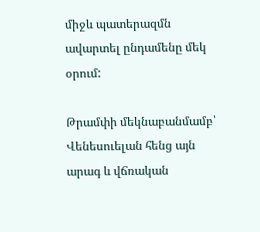միջև պատերազմն ավարտել ընդամենը մեկ օրում:

Թրամփի մեկնաբանմամբ՝ Վենեսուելան հենց այն արագ և վճռական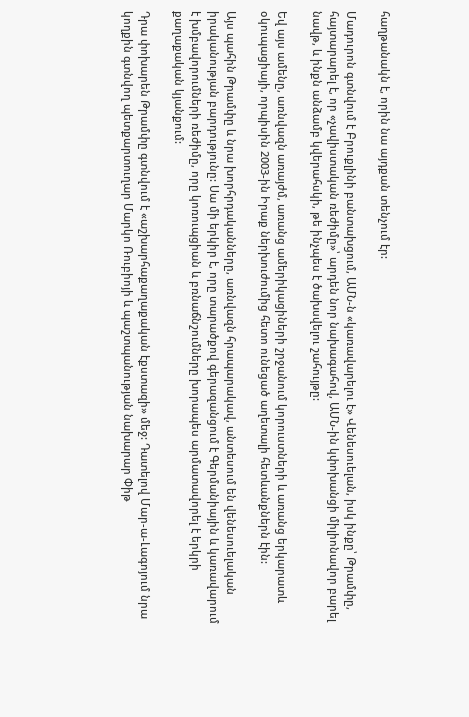հաղթանակն է, որին նա այդքան տենչում էր:

Մադուրոն գտնվում է Բրուքլինի բանտախցում, ԱՄՆ-ն «կառավարելու է» Վենեսուելան, իսկ ինքը՝ Թրամփը, հայտարարել է, որ «չավիստական ռեժիմը»՝ արդեն նոր նախագահով, ԱՄՆ-ին կփոխանցի միլիոնավոր բարել նավթ, և ինքն անձամբ կվերահսկի, թե ինչպես է ծախսվելու շահույթը:

Եվ այս ամենը, առնվազն առայժմ, առանց ամերիկացիների շրջանում կորուստների և առանց երկարատև օկուպացիայի, որպիսին 2003-ին Իրաք ներխուժումից հետո ունեցած աղետալի հետևանքներն էին:

Այս պահին Թրամփը և նրա խորհրդականները, առնվազն հրապարակավ, անտեսում են վենեսուելական իրականության բարդությունը: Սա մի երկիր է, որը տարածքով գերազանցում է Գերմանիային և կառավարում է խմբավորումների ռեժիմը, որը կոռուպցիան և բռնաճնշումները խորապես արմատավորել է երկրի քաղաքական կյանքում:

Դրա փոխարեն Թրամփը գտնվում է «աշխարհաքաղաքական էքստազի» մեջ: Դատելով Մար-ա-Լագոյում նրա կողքին գտնվող պետքարտուղար Մարկո Ռուբիոյի և պաշտպանության նախարար Փիթ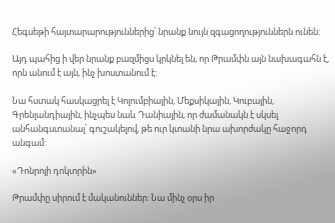Հեգսեթի հայտարարություններից՝ նրանք նույն զգացողություններն ունեն:

Այդ պահից ի վեր նրանք բազմիցս կրկնել են, որ Թրամփն այն նախագահն է, որն անում է այն, ինչ խոստանում է:

Նա հստակ հասկացրել է Կոլումբիային, Մեքսիկային, Կուբային, Գրենլանդիային, ինչպես նաև Դանիային, որ ժամանակն է սկսել անհանգստանալ՝ գուշակելով, թե ուր կտանի նրա ախորժակը հաջորդ անգամ:

«Դոնրոյի դոկտրին»

Թրամփը սիրում է մականուններ: Նա մինչ օրս իր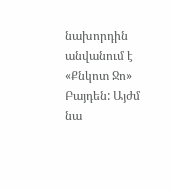նախորդին անվանում է «Քնկոտ Ջո» Բայդեն: Այժմ նա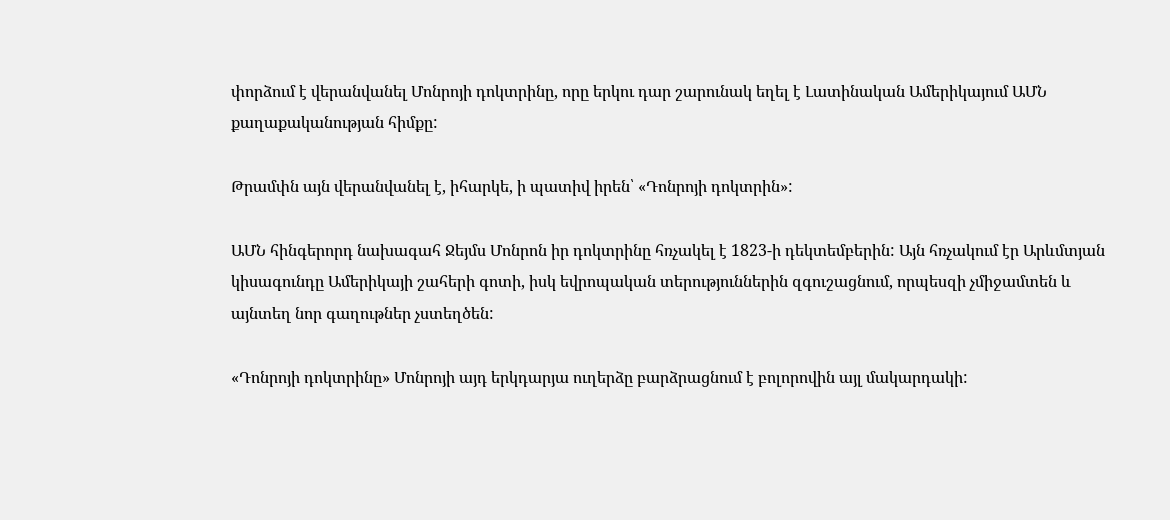փորձում է վերանվանել Մոնրոյի դոկտրինը, որը երկու դար շարունակ եղել է Լատինական Ամերիկայում ԱՄՆ քաղաքականության հիմքը:

Թրամփն այն վերանվանել է, իհարկե, ի պատիվ իրեն՝ «Դոնրոյի դոկտրին»:

ԱՄՆ հինգերորդ նախագահ Ջեյմս Մոնրոն իր դոկտրինը հռչակել է 1823-ի դեկտեմբերին: Այն հռչակում էր Արևմտյան կիսագունդը Ամերիկայի շահերի գոտի, իսկ եվրոպական տերություններին զգուշացնում, որպեսզի չմիջամտեն և այնտեղ նոր գաղութներ չստեղծեն:

«Դոնրոյի դոկտրինը» Մոնրոյի այդ երկդարյա ուղերձը բարձրացնում է բոլորովին այլ մակարդակի: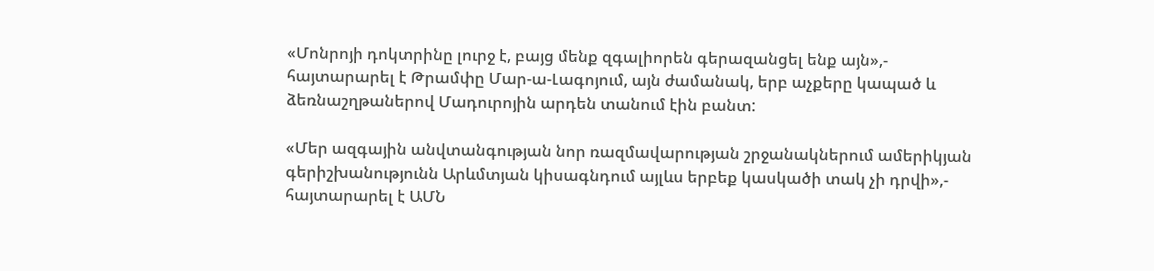«Մոնրոյի դոկտրինը լուրջ է, բայց մենք զգալիորեն գերազանցել ենք այն»,- հայտարարել է Թրամփը Մար-ա-Լագոյում, այն ժամանակ, երբ աչքերը կապած և ձեռնաշղթաներով Մադուրոյին արդեն տանում էին բանտ:

«Մեր ազգային անվտանգության նոր ռազմավարության շրջանակներում ամերիկյան գերիշխանությունն Արևմտյան կիսագնդում այլևս երբեք կասկածի տակ չի դրվի»,- հայտարարել է ԱՄՆ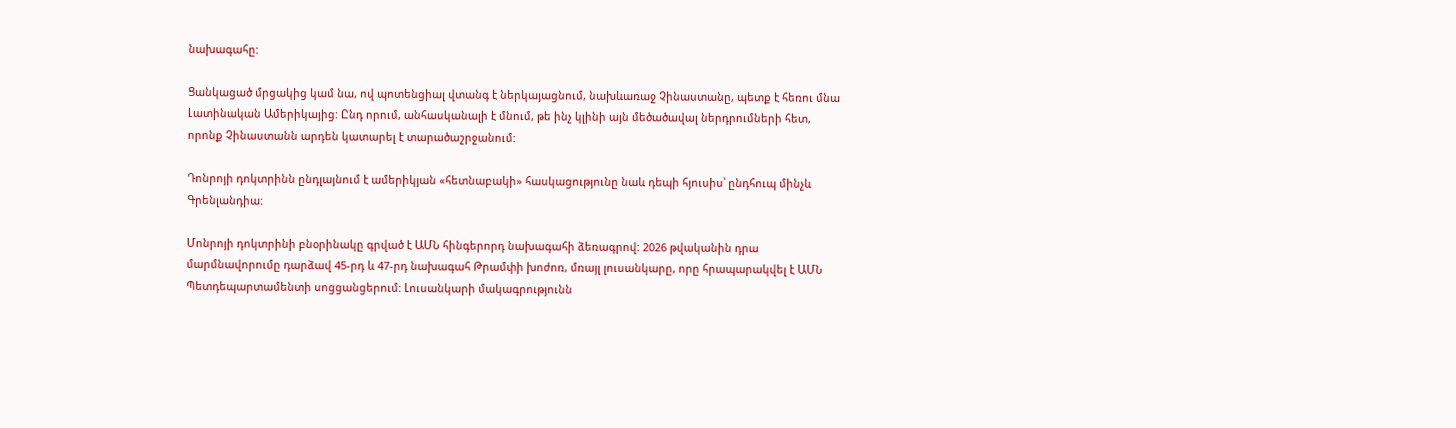նախագահը:

Ցանկացած մրցակից կամ նա, ով պոտենցիալ վտանգ է ներկայացնում, նախևառաջ Չինաստանը, պետք է հեռու մնա Լատինական Ամերիկայից: Ընդ որում, անհասկանալի է մնում, թե ինչ կլինի այն մեծածավալ ներդրումների հետ, որոնք Չինաստանն արդեն կատարել է տարածաշրջանում:

Դոնրոյի դոկտրինն ընդլայնում է ամերիկյան «հետնաբակի» հասկացությունը նաև դեպի հյուսիս՝ ընդհուպ մինչև Գրենլանդիա:

Մոնրոյի դոկտրինի բնօրինակը գրված է ԱՄՆ հինգերորդ նախագահի ձեռագրով: 2026 թվականին դրա մարմնավորումը դարձավ 45-րդ և 47-րդ նախագահ Թրամփի խոժոռ, մռայլ լուսանկարը, որը հրապարակվել է ԱՄՆ Պետդեպարտամենտի սոցցանցերում: Լուսանկարի մակագրությունն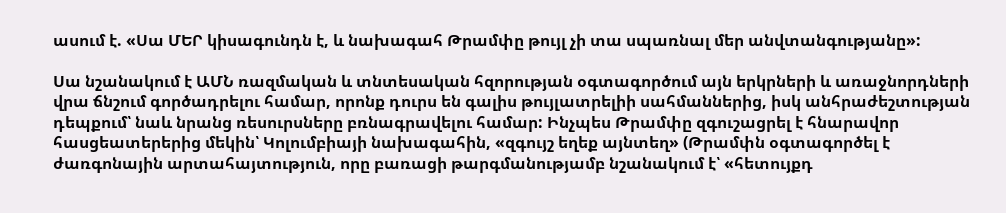ասում է. «Սա ՄԵՐ կիսագունդն է, և նախագահ Թրամփը թույլ չի տա սպառնալ մեր անվտանգությանը»:

Սա նշանակում է ԱՄՆ ռազմական և տնտեսական հզորության օգտագործում այն երկրների և առաջնորդների վրա ճնշում գործադրելու համար, որոնք դուրս են գալիս թույլատրելիի սահմաններից, իսկ անհրաժեշտության դեպքում՝ նաև նրանց ռեսուրսները բռնագրավելու համար: Ինչպես Թրամփը զգուշացրել է հնարավոր հասցեատերերից մեկին՝ Կոլումբիայի նախագահին, «զգույշ եղեք այնտեղ» (Թրամփն օգտագործել է ժառգոնային արտահայտություն, որը բառացի թարգմանությամբ նշանակում է՝ «հետույքդ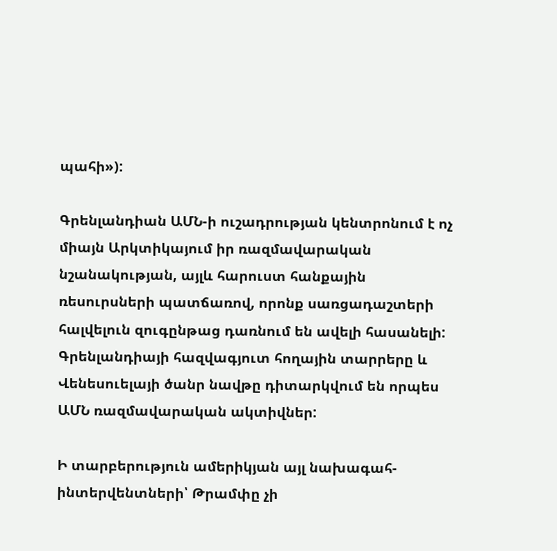պահի»):

Գրենլանդիան ԱՄՆ-ի ուշադրության կենտրոնում է ոչ միայն Արկտիկայում իր ռազմավարական նշանակության, այլև հարուստ հանքային ռեսուրսների պատճառով, որոնք սառցադաշտերի հալվելուն զուգընթաց դառնում են ավելի հասանելի: Գրենլանդիայի հազվագյուտ հողային տարրերը և Վենեսուելայի ծանր նավթը դիտարկվում են որպես ԱՄՆ ռազմավարական ակտիվներ:

Ի տարբերություն ամերիկյան այլ նախագահ-ինտերվենտների՝ Թրամփը չի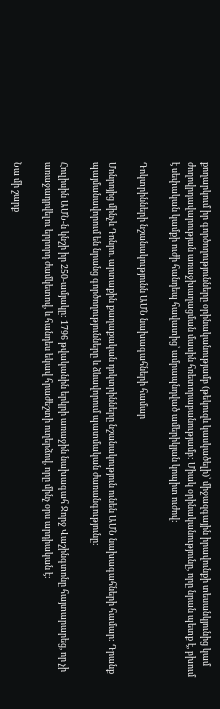քողարկում իր գործողությունները օրինականությամբ (թեկուզև կասկածելի)՝ միջազգային իրավունքի տեսանկյունից կամ ժողովրդավարության առաջխաղացման մասին հռետորաբանությամբ: Միակ օրինականությունը, որը նրան պետք է, բխում է սեփական կամքի ուժի հանդեպ հավատից՝ ամրապնդված ամերիկյան կոպիտ ուժով:

Դոկտրինների նշանակությունն ԱՄՆ նախագահների համար

Մոնրոյից մինչև Դոնրո. արտաքին քաղաքական դոկտրինները նշանակություն ունեն ԱՄՆ նախագահների համար: Դրանք պայմանավորում են նրանց գործողությունները և ձևավորում պատմական ժառանգությունը:

Հուլիսին ԱՄՆ-ն կնշի իր 250-ամյակը: 1796 թվականին երկրի առաջին նախագահ Ջորջ Վաշինգտոնը հայտարարեց, որ չի առաջադրվելու երրորդ ժամկետով, և հանդես եկավ հրաժեշտի ուղերձով, որը մինչ օրս արդիական է:

Նա մի շարք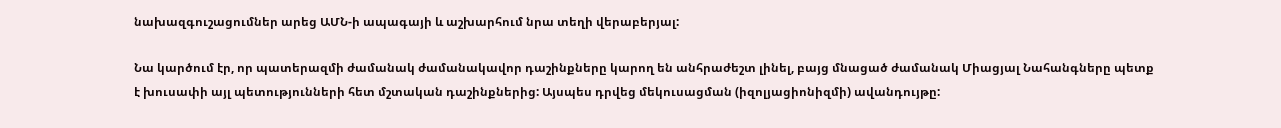նախազգուշացումներ արեց ԱՄՆ-ի ապագայի և աշխարհում նրա տեղի վերաբերյալ:

Նա կարծում էր, որ պատերազմի ժամանակ ժամանակավոր դաշինքները կարող են անհրաժեշտ լինել, բայց մնացած ժամանակ Միացյալ Նահանգները պետք է խուսափի այլ պետությունների հետ մշտական դաշինքներից: Այսպես դրվեց մեկուսացման (իզոլյացիոնիզմի) ավանդույթը: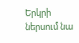Երկրի ներսում նա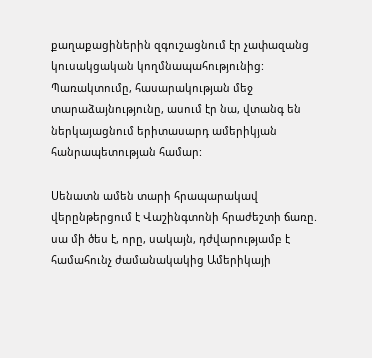քաղաքացիներին զգուշացնում էր չափազանց կուսակցական կողմնապահությունից: Պառակտումը, հասարակության մեջ տարաձայնությունը, ասում էր նա, վտանգ են ներկայացնում երիտասարդ ամերիկյան հանրապետության համար:

Սենատն ամեն տարի հրապարակավ վերընթերցում է Վաշինգտոնի հրաժեշտի ճառը. սա մի ծես է, որը, սակայն, դժվարությամբ է համահունչ ժամանակակից Ամերիկայի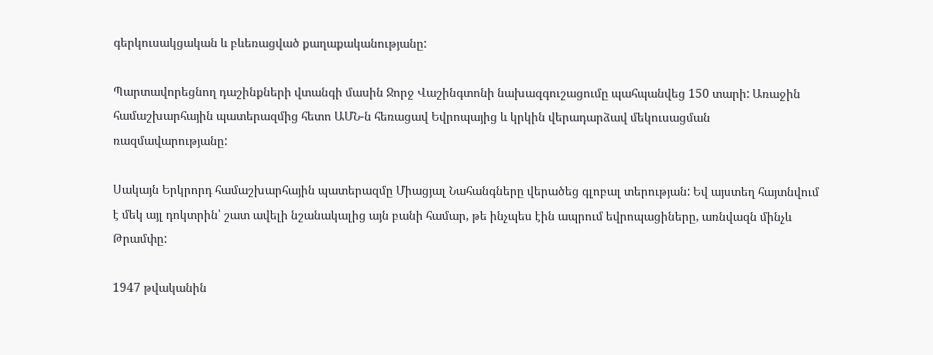գերկուսակցական և բևեռացված քաղաքականությանը:

Պարտավորեցնող դաշինքների վտանգի մասին Ջորջ Վաշինգտոնի նախազգուշացումը պահպանվեց 150 տարի: Առաջին համաշխարհային պատերազմից հետո ԱՄՆ-ն հեռացավ Եվրոպայից և կրկին վերադարձավ մեկուսացման ռազմավարությանը:

Սակայն Երկրորդ համաշխարհային պատերազմը Միացյալ Նահանգները վերածեց գլոբալ տերության: Եվ այստեղ հայտնվում է մեկ այլ դոկտրին՝ շատ ավելի նշանակալից այն բանի համար, թե ինչպես էին ապրում եվրոպացիները, առնվազն մինչև Թրամփը:

1947 թվականին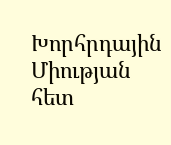Խորհրդային Միության հետ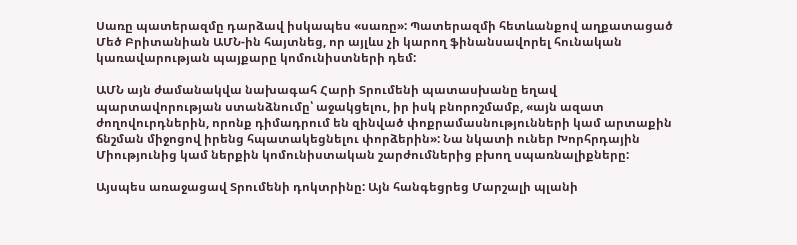Սառը պատերազմը դարձավ իսկապես «սառը»: Պատերազմի հետևանքով աղքատացած Մեծ Բրիտանիան ԱՄՆ-ին հայտնեց, որ այլևս չի կարող ֆինանսավորել հունական կառավարության պայքարը կոմունիստների դեմ:

ԱՄՆ այն ժամանակվա նախագահ Հարի Տրումենի պատասխանը եղավ պարտավորության ստանձնումը՝ աջակցելու, իր իսկ բնորոշմամբ, «այն ազատ ժողովուրդներին, որոնք դիմադրում են զինված փոքրամասնությունների կամ արտաքին ճնշման միջոցով իրենց հպատակեցնելու փորձերին»: Նա նկատի ուներ Խորհրդային Միությունից կամ ներքին կոմունիստական շարժումներից բխող սպառնալիքները:

Այսպես առաջացավ Տրումենի դոկտրինը: Այն հանգեցրեց Մարշալի պլանի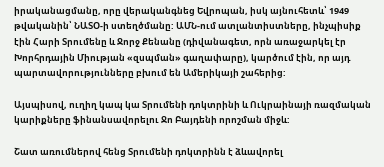իրականացմանը, որը վերականգնեց Եվրոպան, իսկ այնուհետև՝ 1949 թվականին՝ ՆԱՏՕ-ի ստեղծմանը: ԱՄՆ-ում ատլանտիստները, ինչպիսիք էին Հարի Տրումենը և Ջորջ Քենանը (դիվանագետ, որն առաջարկել էր Խորհրդային Միության «զսպման» գաղափարը), կարծում էին, որ այդ պարտավորությունները բխում են Ամերիկայի շահերից:

Այսպիսով, ուղիղ կապ կա Տրումենի դոկտրինի և Ուկրաինայի ռազմական կարիքները ֆինանսավորելու Ջո Բայդենի որոշման միջև:

Շատ առումներով հենց Տրումենի դոկտրինն է ձևավորել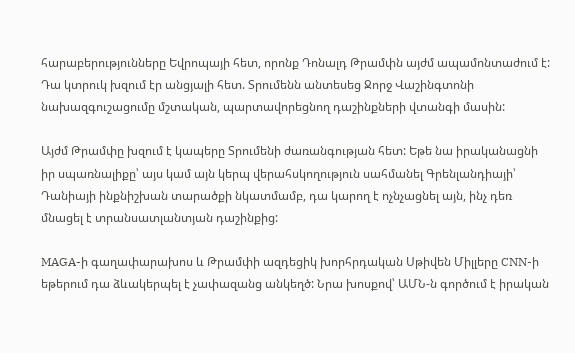հարաբերությունները Եվրոպայի հետ, որոնք Դոնալդ Թրամփն այժմ ապամոնտաժում է: Դա կտրուկ խզում էր անցյալի հետ. Տրումենն անտեսեց Ջորջ Վաշինգտոնի նախազգուշացումը մշտական, պարտավորեցնող դաշինքների վտանգի մասին:

Այժմ Թրամփը խզում է կապերը Տրումենի ժառանգության հետ: Եթե նա իրականացնի իր սպառնալիքը՝ այս կամ այն կերպ վերահսկողություն սահմանել Գրենլանդիայի՝ Դանիայի ինքնիշխան տարածքի նկատմամբ, դա կարող է ոչնչացնել այն, ինչ դեռ մնացել է տրանսատլանտյան դաշինքից:

MAGA-ի գաղափարախոս և Թրամփի ազդեցիկ խորհրդական Սթիվեն Միլլերը CNN-ի եթերում դա ձևակերպել է չափազանց անկեղծ: Նրա խոսքով՝ ԱՄՆ-ն գործում է իրական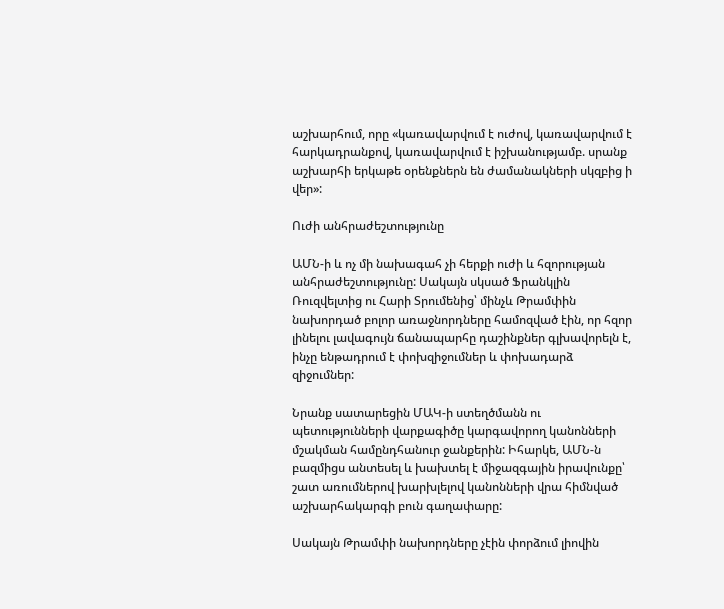աշխարհում, որը «կառավարվում է ուժով, կառավարվում է հարկադրանքով, կառավարվում է իշխանությամբ. սրանք աշխարհի երկաթե օրենքներն են ժամանակների սկզբից ի վեր»:

Ուժի անհրաժեշտությունը

ԱՄՆ-ի և ոչ մի նախագահ չի հերքի ուժի և հզորության անհրաժեշտությունը: Սակայն սկսած Ֆրանկլին Ռուզվելտից ու Հարի Տրումենից՝ մինչև Թրամփին նախորդած բոլոր առաջնորդները համոզված էին, որ հզոր լինելու լավագույն ճանապարհը դաշինքներ գլխավորելն է, ինչը ենթադրում է փոխզիջումներ և փոխադարձ զիջումներ:

Նրանք սատարեցին ՄԱԿ-ի ստեղծմանն ու պետությունների վարքագիծը կարգավորող կանոնների մշակման համընդհանուր ջանքերին: Իհարկե, ԱՄՆ-ն բազմիցս անտեսել և խախտել է միջազգային իրավունքը՝ շատ առումներով խարխլելով կանոնների վրա հիմնված աշխարհակարգի բուն գաղափարը:

Սակայն Թրամփի նախորդները չէին փորձում լիովին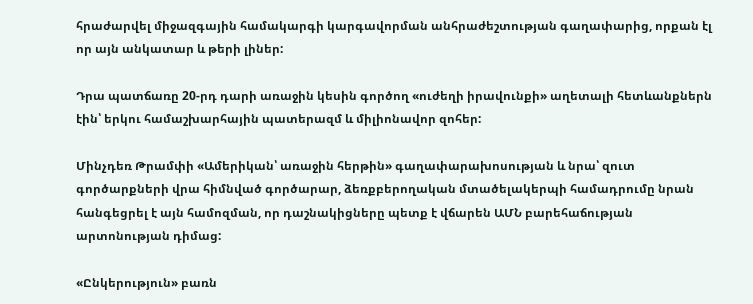հրաժարվել միջազգային համակարգի կարգավորման անհրաժեշտության գաղափարից, որքան էլ որ այն անկատար և թերի լիներ:

Դրա պատճառը 20-րդ դարի առաջին կեսին գործող «ուժեղի իրավունքի» աղետալի հետևանքներն էին՝ երկու համաշխարհային պատերազմ և միլիոնավոր զոհեր:

Մինչդեռ Թրամփի «Ամերիկան՝ առաջին հերթին» գաղափարախոսության և նրա՝ զուտ գործարքների վրա հիմնված գործարար, ձեռքբերողական մտածելակերպի համադրումը նրան հանգեցրել է այն համոզման, որ դաշնակիցները պետք է վճարեն ԱՄՆ բարեհաճության արտոնության դիմաց:

«Ընկերություն» բառն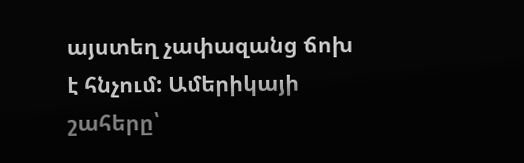այստեղ չափազանց ճոխ է հնչում: Ամերիկայի շահերը՝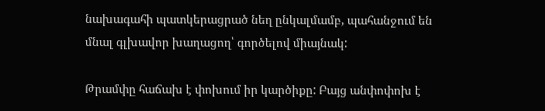նախագահի պատկերացրած նեղ ընկալմամբ, պահանջում են մնալ գլխավոր խաղացող՝ գործելով միայնակ:

Թրամփը հաճախ է փոխում իր կարծիքը: Բայց անփոփոխ է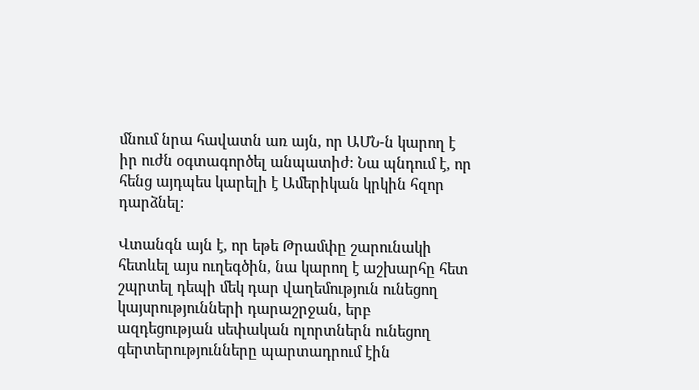մնում նրա հավատն առ այն, որ ԱՄՆ-ն կարող է իր ուժն օգտագործել անպատիժ: Նա պնդում է, որ հենց այդպես կարելի է Ամերիկան կրկին հզոր դարձնել:

Վտանգն այն է, որ եթե Թրամփը շարունակի հետևել այս ուղեգծին, նա կարող է աշխարհը հետ շպրտել դեպի մեկ դար վաղեմություն ունեցող կայսրությունների դարաշրջան, երբ ազդեցության սեփական ոլորտներն ունեցող գերտերությունները պարտադրում էին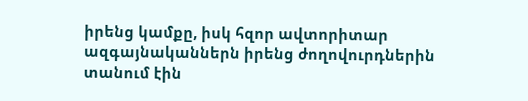իրենց կամքը, իսկ հզոր ավտորիտար ազգայնականներն իրենց ժողովուրդներին տանում էին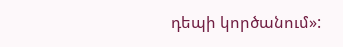դեպի կործանում»: